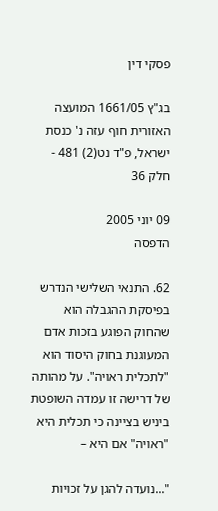פסקי דין

בג"ץ 1661/05 המועצה האזורית חוף עזה נ' כנסת ישראל, פ"ד נט(2) 481 - חלק 36

09 יוני 2005
הדפסה

62. התנאי השלישי הנדרש בפיסקת ההגבלה הוא שהחוק הפוגע בזכות אדם המעוגנת בחוק היסוד הוא "לתכלית ראויה". על מהותה של דרישה זו עמדה השופטת ביניש בציינה כי תכלית היא "ראויה" אם היא –

"...נועדה להגן על זכויות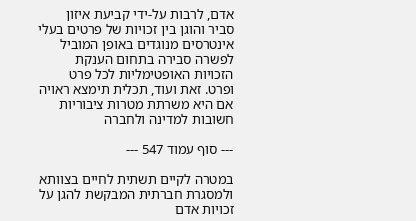אדם, לרבות על-ידי קביעת איזון סביר והוגן בין זכויות של פרטים בעלי אינטרסים מנוגדים באופן המוביל לפשרה סבירה בתחום הענקת הזכויות האופטימליות לכל פרט ופרט. זאת ועוד, תכלית תימצא ראויה אם היא משרתת מטרות ציבוריות חשובות למדינה ולחברה

--- סוף עמוד 547 ---

במטרה לקיים תשתית לחיים בצוותא ולמסגרת חברתית המבקשת להגן על זכויות אדם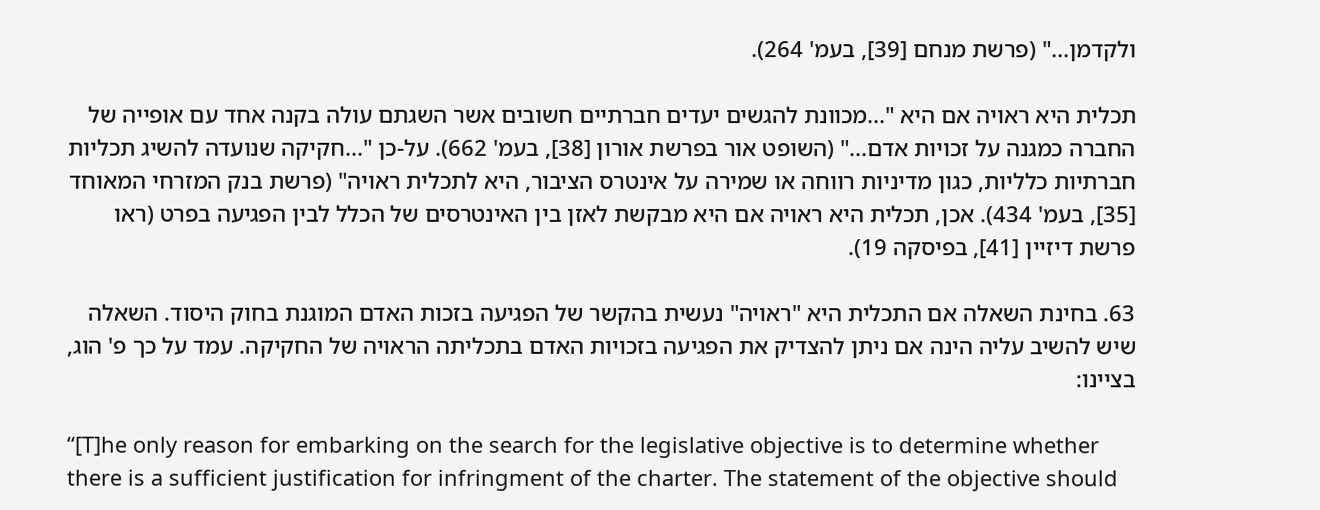ולקדמן..." (פרשת מנחם [39], בעמ' 264).

תכלית היא ראויה אם היא "...מכוונת להגשים יעדים חברתיים חשובים אשר השגתם עולה בקנה אחד עם אופייה של החברה כמגנה על זכויות אדם..." (השופט אור בפרשת אורון [38], בעמ' 662). על-כן "...חקיקה שנועדה להשיג תכליות חברתיות כלליות, כגון מדיניות רווחה או שמירה על אינטרס הציבור, היא לתכלית ראויה" (פרשת בנק המזרחי המאוחד [35], בעמ' 434). אכן, תכלית היא ראויה אם היא מבקשת לאזן בין האינטרסים של הכלל לבין הפגיעה בפרט (ראו פרשת דיזיין [41], בפיסקה 19).

63. בחינת השאלה אם התכלית היא "ראויה" נעשית בהקשר של הפגיעה בזכות האדם המוגנת בחוק היסוד. השאלה שיש להשיב עליה הינה אם ניתן להצדיק את הפגיעה בזכויות האדם בתכליתה הראויה של החקיקה. עמד על כך פ' הוג, בציינו:

“[T]he only reason for embarking on the search for the legislative objective is to determine whether there is a sufficient justification for infringment of the charter. The statement of the objective should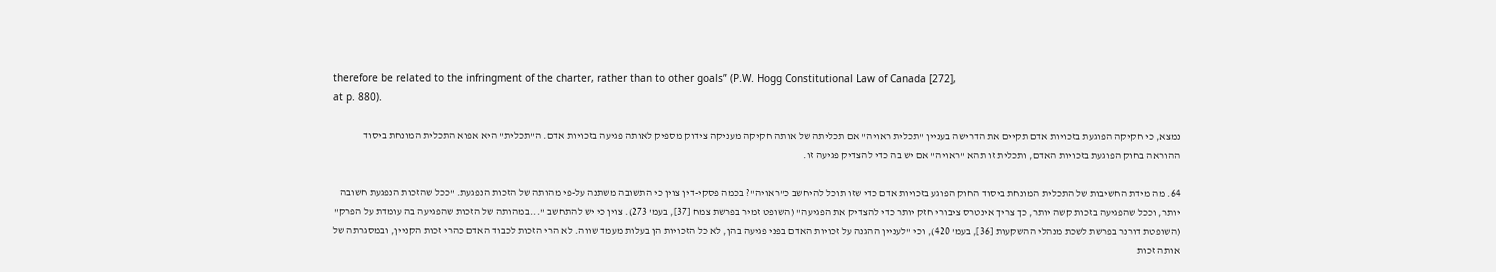therefore be related to the infringment of the charter, rather than to other goals” (P.W. Hogg Constitutional Law of Canada [272],
at p. 880).

נמצא, כי חקיקה הפוגעת בזכויות אדם תקיים את הדרישה בעניין "תכלית ראויה" אם תכליתה של אותה חקיקה מעניקה צידוק מספיק לאותה פגיעה בזכויות אדם. ה"תכלית" היא אפוא התכלית המונחת ביסוד ההוראה בחוק הפוגעת בזכויות האדם, ותכלית זו תהא "ראויה" אם יש בה כדי להצדיק פגיעה זו.

64. מה מידת החשיבות של התכלית המונחת ביסוד החוק הפוגע בזכויות אדם כדי שזו תוכל להיחשב כ"ראויה"? בכמה פסקי-דין צוין כי התשובה משתנה על-פי מהותה של הזכות הנפגעת. "ככל שהזכות הנפגעת חשובה יותר, וככל שהפגיעה בזכות קשה יותר, כך צריך אינטרס ציבורי חזק יותר כדי להצדיק את הפגיעה" (השופט זמיר בפרשת צמח [37], בעמ' 273). צוין כי יש להתחשב "...במהותה של הזכות שהפגיעה בה עומדת על הפרק" (השופטת דורנר בפרשת לשכת מנהלי ההשקעות [36], בעמ' 420), וכי "לעניין ההגנה על זכויות האדם בפני פגיעה בהן, לא כל הזכויות הן בעלות מעמד שווה. לא הרי הזכות לכבוד האדם כהרי זכות הקניין, ובמסגרתה של אותה זכות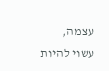עצמה, עשוי להיות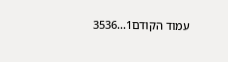עמוד הקודם1...3536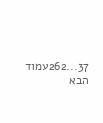37...262עמוד הבא